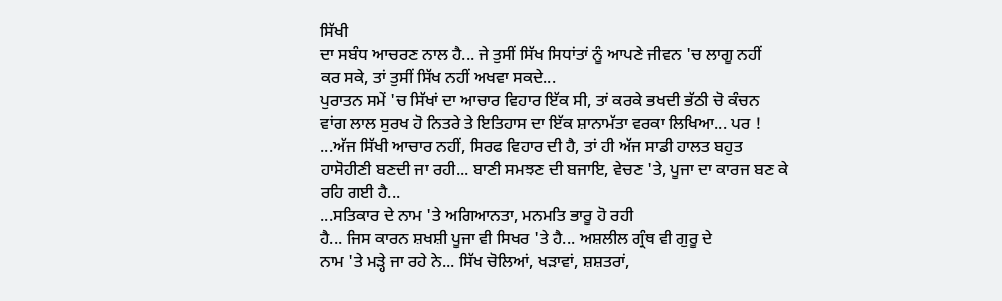ਸਿੱਖੀ
ਦਾ ਸਬੰਧ ਆਚਰਣ ਨਾਲ ਹੈ... ਜੇ ਤੁਸੀਂ ਸਿੱਖ ਸਿਧਾਂਤਾਂ ਨੂੰ ਆਪਣੇ ਜੀਵਨ 'ਚ ਲਾਗੂ ਨਹੀਂ
ਕਰ ਸਕੇ, ਤਾਂ ਤੁਸੀਂ ਸਿੱਖ ਨਹੀਂ ਅਖਵਾ ਸਕਦੇ...
ਪੁਰਾਤਨ ਸਮੇਂ 'ਚ ਸਿੱਖਾਂ ਦਾ ਆਚਾਰ ਵਿਹਾਰ ਇੱਕ ਸੀ, ਤਾਂ ਕਰਕੇ ਭਖਦੀ ਭੱਠੀ ਚੋ ਕੰਚਨ
ਵਾਂਗ ਲਾਲ ਸੁਰਖ ਹੋ ਨਿਤਰੇ ਤੇ ਇਤਿਹਾਸ ਦਾ ਇੱਕ ਸ਼ਾਨਾਮੱਤਾ ਵਰਕਾ ਲਿਖਿਆ... ਪਰ !
...ਅੱਜ ਸਿੱਖੀ ਆਚਾਰ ਨਹੀਂ, ਸਿਰਫ ਵਿਹਾਰ ਦੀ ਹੈ, ਤਾਂ ਹੀ ਅੱਜ ਸਾਡੀ ਹਾਲਤ ਬਹੁਤ
ਹਾਸੋਹੀਣੀ ਬਣਦੀ ਜਾ ਰਹੀ... ਬਾਣੀ ਸਮਝਣ ਦੀ ਬਜਾਇ, ਵੇਚਣ 'ਤੇ, ਪੂਜਾ ਦਾ ਕਾਰਜ ਬਣ ਕੇ
ਰਹਿ ਗਈ ਹੈ...
...ਸਤਿਕਾਰ ਦੇ ਨਾਮ 'ਤੇ ਅਗਿਆਨਤਾ, ਮਨਮਤਿ ਭਾਰੂ ਹੋ ਰਹੀ
ਹੈ... ਜਿਸ ਕਾਰਨ ਸ਼ਖਸ਼ੀ ਪੂਜਾ ਵੀ ਸਿਖਰ 'ਤੇ ਹੈ... ਅਸ਼ਲੀਲ ਗ੍ਰੰਥ ਵੀ ਗੁਰੂ ਦੇ
ਨਾਮ 'ਤੇ ਮੜ੍ਹੇ ਜਾ ਰਹੇ ਨੇ... ਸਿੱਖ ਚੋਲਿਆਂ, ਖੜਾਵਾਂ, ਸ਼ਸ਼ਤਰਾਂ,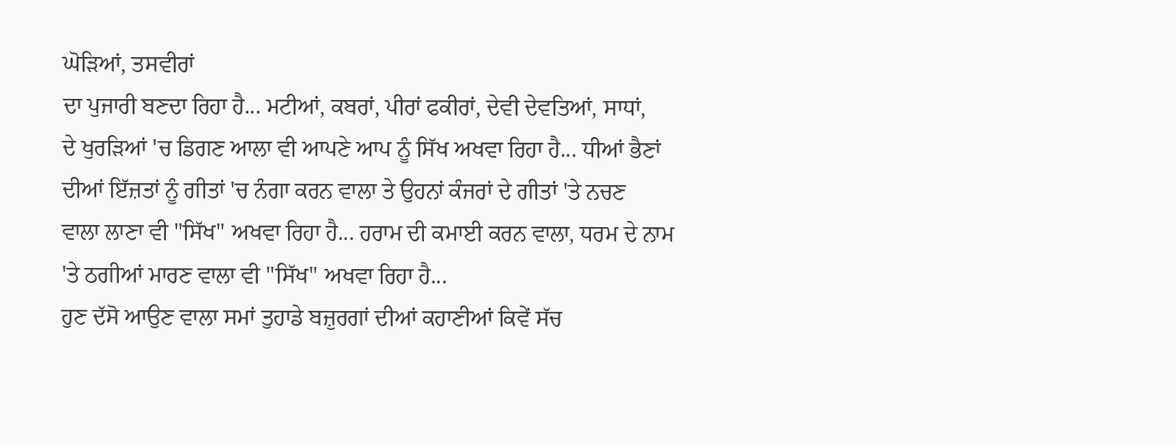ਘੋੜਿਆਂ, ਤਸਵੀਰਾਂ
ਦਾ ਪੁਜਾਰੀ ਬਣਦਾ ਰਿਹਾ ਹੈ... ਮਟੀਆਂ, ਕਬਰਾਂ, ਪੀਰਾਂ ਫਕੀਰਾਂ, ਦੇਵੀ ਦੇਵਤਿਆਂ, ਸਾਧਾਂ,
ਦੇ ਖੁਰੜਿਆਂ 'ਚ ਡਿਗਣ ਆਲਾ ਵੀ ਆਪਣੇ ਆਪ ਨੂੰ ਸਿੱਖ ਅਖਵਾ ਰਿਹਾ ਹੈ... ਧੀਆਂ ਭੈਣਾਂ
ਦੀਆਂ ਇੱਜ਼ਤਾਂ ਨੂੰ ਗੀਤਾਂ 'ਚ ਨੰਗਾ ਕਰਨ ਵਾਲਾ ਤੇ ਉਹਨਾਂ ਕੰਜਰਾਂ ਦੇ ਗੀਤਾਂ 'ਤੇ ਨਚਣ
ਵਾਲਾ ਲਾਣਾ ਵੀ "ਸਿੱਖ" ਅਖਵਾ ਰਿਹਾ ਹੈ... ਹਰਾਮ ਦੀ ਕਮਾਈ ਕਰਨ ਵਾਲਾ, ਧਰਮ ਦੇ ਨਾਮ
'ਤੇ ਠਗੀਆਂ ਮਾਰਣ ਵਾਲਾ ਵੀ "ਸਿੱਖ" ਅਖਵਾ ਰਿਹਾ ਹੈ...
ਹੁਣ ਦੱਸੋ ਆਉਣ ਵਾਲਾ ਸਮਾਂ ਤੁਹਾਡੇ ਬਜ਼ੁਰਗਾਂ ਦੀਆਂ ਕਹਾਣੀਆਂ ਕਿਵੇਂ ਸੱਚ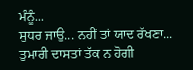ਮੰਨੂੰ...
ਸੁਧਰ ਜਾਉ... ਨਹੀਂ ਤਾਂ ਯਾਦ ਰੱਖਣਾ...
ਤੁਮਾਰੀ ਦਾਸਤਾਂ ਤੱਕ ਨ ਹੋਗੀ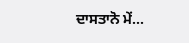ਦਾਸਤਾਨੋ ਮੇਂ...